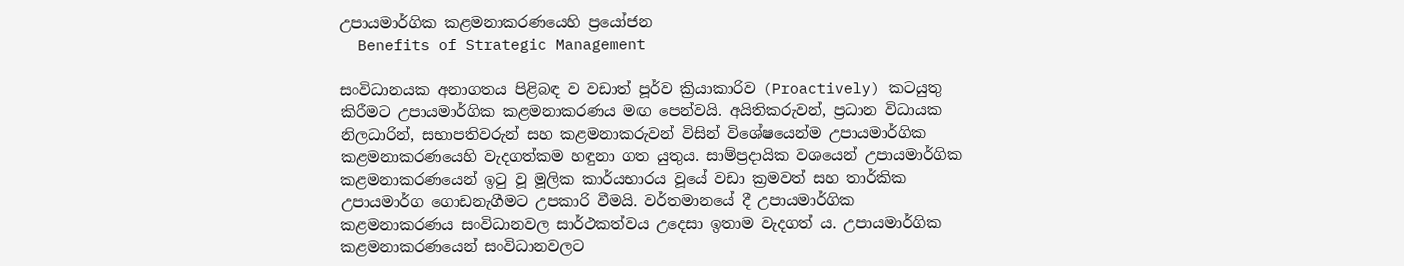උපායමාර්ගික කළමනාකරණයෙහි ප්‍රයෝජන
  Benefits of Strategic Management

සංවිධානයක අනාගතය පිළිබඳ ව වඩාත් පූර්ව ක්‍රියාකාරිව (Proactively) කටයුතු කිරීමට උපායමාර්ගික කළමනාකරණය මඟ පෙන්වයි. අයිතිකරුවන්, ප්‍රධාන විධායක නිලධාරින්, සභාපතිවරුන් සහ කළමනාකරුවන් විසින් විශේෂයෙන්ම උපායමාර්ගික කළමනාකරණයෙහි වැදගත්කම හඳුනා ගත යුතුය. සාම්ප්‍රදායික වශයෙන් උපායමාර්ගික කළමනාකරණයෙන් ඉටු වූ මූලික කාර්යභාරය වූයේ වඩා ක්‍රමවත් සහ තාර්කික උපායමාර්ග ගොඩනැගීමට උපකාරි වීමයි. වර්තමානයේ දී උපායමාර්ගික කළමනාකරණය සංවිධානවල සාර්ථකත්වය උදෙසා ඉතාම වැදගත් ය. උපායමාර්ගික කළමනාකරණයෙන් සංවිධානවලට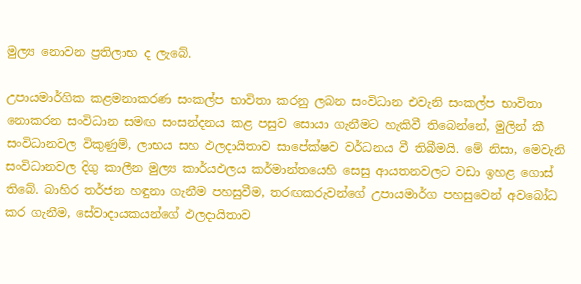මුල්‍ය නොවන ප්‍රතිලාභ ද ලැබේ.

උපායමාර්ගික කළමනාකරණ සංකල්ප භාවිතා කරනු ලබන සංවිධාන එවැනි සංකල්ප භාවිතා නොකරන සංවිධාන සමඟ සංසන්දනය කළ පසුව සොයා ගැනීමට හැකිවී තිබෙන්නේ, මුලින් කී සංවිධානවල විකුණුම්, ලාභය සහ ඵලදායිතාව සාපේක්ෂව වර්ධනය වී තිබීමයි. මේ නිසා, මෙවැනි සංවිධානවල දිගු කාලීන මුල්‍ය කාර්යඵලය කර්මාන්තයෙහි සෙසු ආයතනවලට වඩා ඉහළ ගොස් තිබේ. බාහිර තර්ජන හඳුනා ගැනීම පහසුවීම, තරඟකරුවන්ගේ උපායමාර්ග පහසුවෙන් අවබෝධ කර ගැනීම, සේවාදායකයන්ගේ ඵලදායිතාව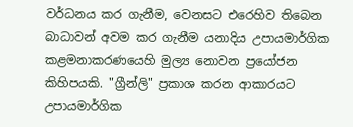වර්ධනය කර ගැනීම, වෙනසට එරෙහිව තිබෙන බාධාවන් අවම කර ගැනීම යනාදිය උපායමාර්ගික කළමනාකරණයෙහි මුල්‍ය නොවන ප්‍රයෝජන කිහිපයකි. "ග්‍රීන්ලි" ප්‍රකාශ කරන ආකාරයට උපායමාර්ගික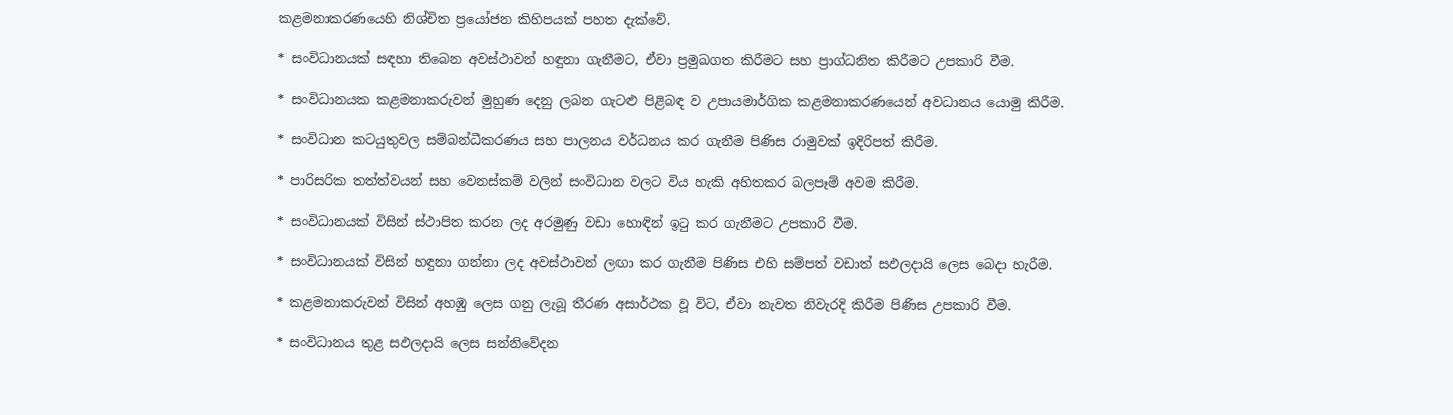කළමනාකරණයෙහි නිශ්චිත ප්‍රයෝජන කිහිපයක් පහත දැක්වේ.

* සංවිධානයක් සඳහා තිබෙන අවස්ථාවන් හඳුනා ගැනීමට, ඒවා ප්‍රමුඛගත කිරීමට සහ ප්‍රාග්ධනිත කිරීමට උපකාරි වීම.

* සංවිධානයක කළමනාකරුවන් මුහුණ දෙනු ලබන ගැටළු පිළිබඳ ව උපායමාර්ගික කළමනාකරණයෙන් අවධානය යොමු කිරීම.

* සංවිධාන කටයුතුවල සම්බන්ධීකරණය සහ පාලනය වර්ධනය කර ගැනීම පිණිස රාමුවක් ඉදිරිපත් කිරීම.

* පාරිසරික තත්ත්වයන් සහ වෙනස්කම් වලින් සංවිධාන වලට විය හැකි අහිතකර බලපෑම් අවම කිරීම.

* සංවිධානයක් විසින් ස්ථාපිත කරන ලද අරමුණු වඩා හොඳින් ඉටු කර ගැනීමට උපකාරි වීම.

* සංවිධානයක් විසින් හඳුනා ගන්නා ලද අවස්ථාවන් ලඟා කර ගැනීම පිණිස එහි සම්පත් වඩාත් සඵලදායි ලෙස බෙදා හැරීම.

* කළමනාකරුවන් විසින් අහඹු ලෙස ගනු ලැබූ තීරණ අසාර්ථක වූ විට, ඒවා නැවත නිවැරදි කිරීම පිණිස උපකාරි වීම.

* සංවිධානය තුළ සඵලදායි ලෙස සන්නිවේදන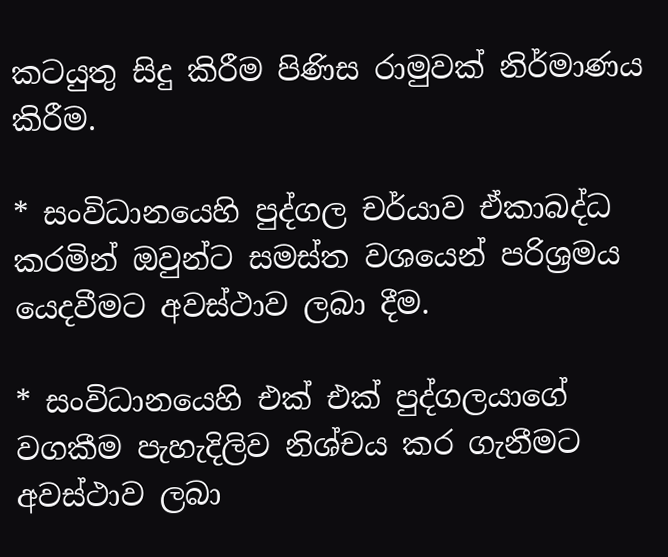කටයුතු සිදු කිරීම පිණිස රාමුවක් නිර්මාණය කිරීම.

* සංවිධානයෙහි පුද්ගල චර්යාව ඒකාබද්ධ කරමින් ඔවුන්ට සමස්ත වශයෙන් පරිශ්‍රමය යෙදවීමට අවස්ථාව ලබා දීම.

* සංවිධානයෙහි එක් එක් පුද්ගලයාගේ වගකීම පැහැදිලිව නිශ්චය කර ගැනීමට අවස්ථාව ලබා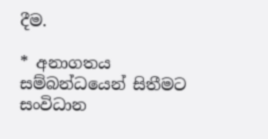දීම.

* අනාගතය සම්බන්ධයෙන් සිතීමට සංවිධාන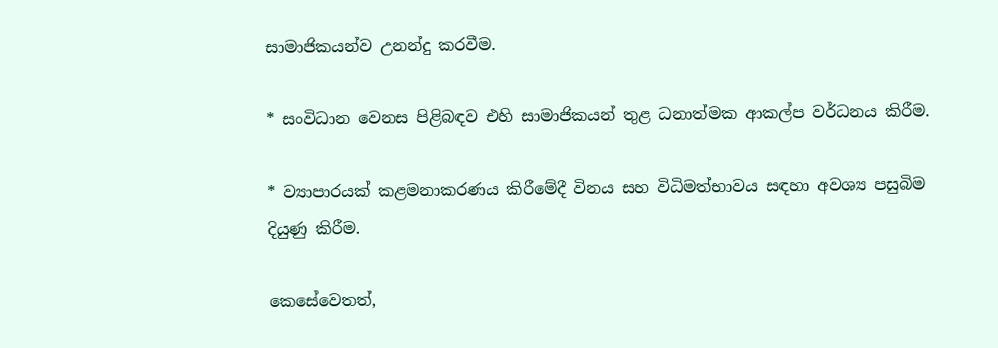සාමාජිකයන්ව උනන්දු කරවීම.

* සංවිධාන වෙනස පිළිබඳව එහි සාමාජිකයන් තුළ ධනාත්මක ආකල්ප වර්ධනය කිරීම.

* ව්‍යාපාරයක් කළමනාකරණය කිරීමේදී විනය සහ විධිමත්භාවය සඳහා අවශ්‍ය පසුබිම දියුණු කිරීම.

කෙසේවෙතත්,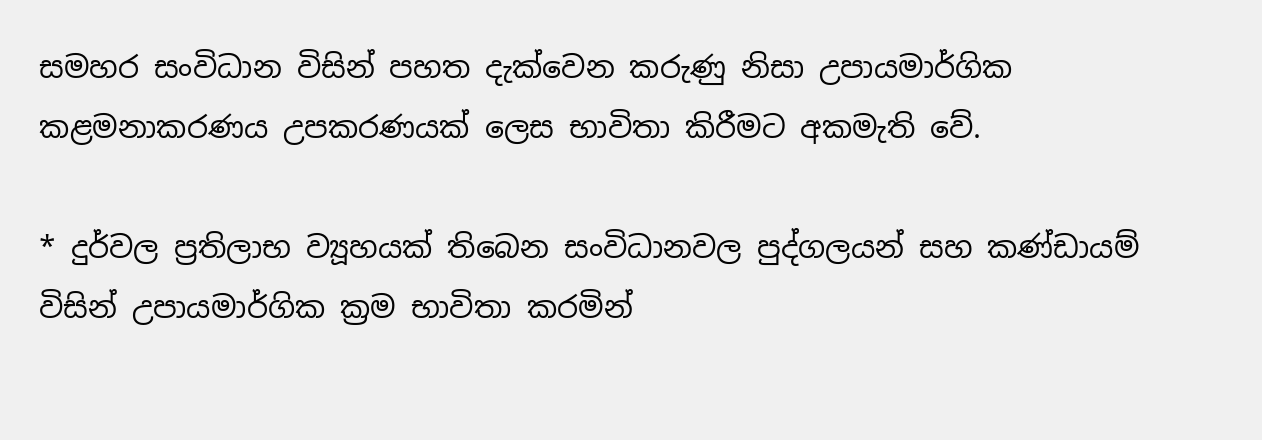සමහර සංවිධාන විසින් පහත දැක්වෙන කරුණු නිසා උපායමාර්ගික කළමනාකරණය උපකරණයක් ලෙස භාවිතා කිරීමට අකමැති වේ.

* දුර්වල ප්‍රතිලාභ ව්‍යූහයක් තිබෙන සංවිධානවල පුද්ගලයන් සහ කණ්ඩායම් විසින් උපායමාර්ගික ක්‍රම භාවිතා කරමින්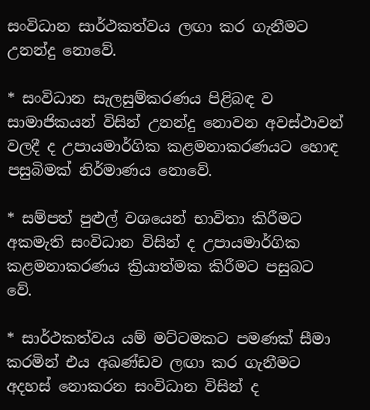සංවිධාන සාර්ථකත්වය ලඟා කර ගැනීමට උනන්දු නොවේ.

* සංවිධාන සැලසුම්කරණය පිළිබඳ ව සාමාජිකයන් විසින් උනන්දු නොවන අවස්ථාවන් වලදී ද උපායමාර්ගික කළමනාකරණයට හොඳ පසුබිමක් නිර්මාණය නොවේ.

* සම්පත් පුළුල් වශයෙන් භාවිතා කිරීමට අකමැති සංවිධාන විසින් ද උපායමාර්ගික කළමනාකරණය ක්‍රියාත්මක කිරීමට පසුබට වේ.

* සාර්ථකත්වය යම් මට්ටමකට පමණක් සීමා කරමින් එය අඛණ්ඩව ලඟා කර ගැනීමට අදහස් නොකරන සංවිධාන විසින් ද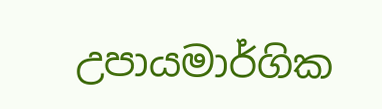උපායමාර්ගික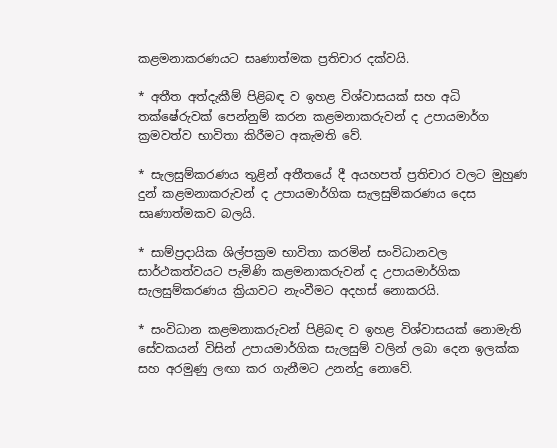කළමනාකරණයට සෘණාත්මක ප්‍රතිචාර දක්වයි.

* අතීත අත්දැකීම් පිළිබඳ ව ඉහළ විශ්වාසයක් සහ අධි තක්ෂේරුවක් පෙන්නුම් කරන කළමනාකරුවන් ද උපායමාර්ග ක්‍රමවත්ව භාවිතා කිරීමට අකැමති වේ.

* සැලසුම්කරණය තුළින් අතීතයේ දී අයහපත් ප්‍රතිචාර වලට මුහුණ දුන් කළමනාකරුවන් ද උපායමාර්ගික සැලසුම්කරණය දෙස සෘණාත්මකව බලයි.

* සාම්ප්‍රදායික ශිල්පක්‍රම භාවිතා කරමින් සංවිධානවල සාර්ථකත්වයට පැමිණි කළමනාකරුවන් ද උපායමාර්ගික සැලසුම්කරණය ක්‍රියාවට නැංවීමට අදහස් නොකරයි.

* සංවිධාන කළමනාකරුවන් පිළිබඳ ව ඉහළ විශ්වාසයක් නොමැති සේවකයන් විසින් උපායමාර්ගික සැලසුම් වලින් ලබා දෙන ඉලක්ක සහ අරමුණු ලඟා කර ගැනීමට උනන්දු නොවේ.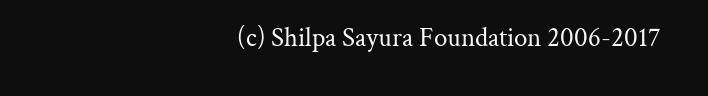(c) Shilpa Sayura Foundation 2006-2017